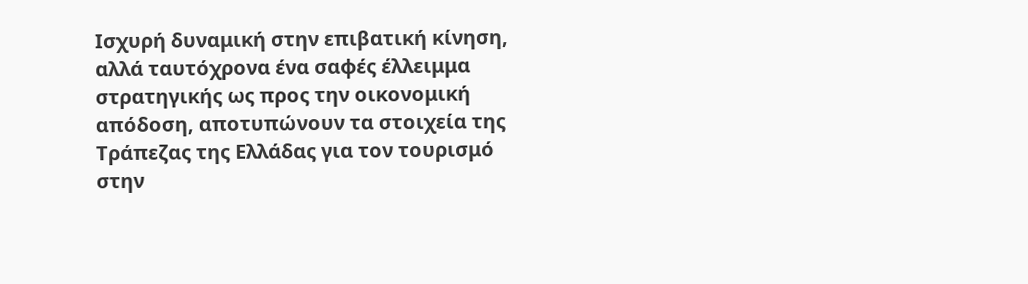Ισχυρή δυναμική στην επιβατική κίνηση, αλλά ταυτόχρονα ένα σαφές έλλειμμα στρατηγικής ως προς την οικονομική απόδοση, αποτυπώνουν τα στοιχεία της Τράπεζας της Ελλάδας για τον τουρισμό στην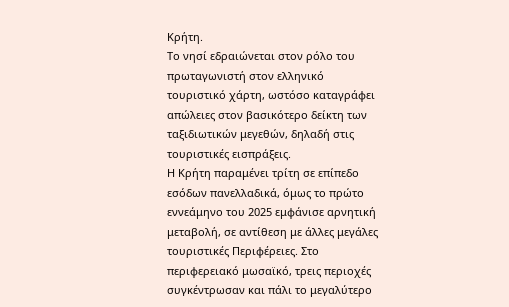Κρήτη.
Το νησί εδραιώνεται στον ρόλο του πρωταγωνιστή στον ελληνικό τουριστικό χάρτη, ωστόσο καταγράφει απώλειες στον βασικότερο δείκτη των ταξιδιωτικών μεγεθών, δηλαδή στις τουριστικές εισπράξεις.
Η Κρήτη παραμένει τρίτη σε επίπεδο εσόδων πανελλαδικά, όμως το πρώτο εννεάμηνο του 2025 εμφάνισε αρνητική μεταβολή, σε αντίθεση με άλλες μεγάλες τουριστικές Περιφέρειες. Στο περιφερειακό μωσαϊκό, τρεις περιοχές συγκέντρωσαν και πάλι το μεγαλύτερο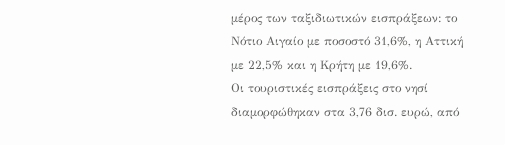μέρος των ταξιδιωτικών εισπράξεων: το Νότιο Αιγαίο με ποσοστό 31,6%, η Αττική με 22,5% και η Κρήτη με 19,6%.
Οι τουριστικές εισπράξεις στο νησί διαμορφώθηκαν στα 3,76 δισ. ευρώ, από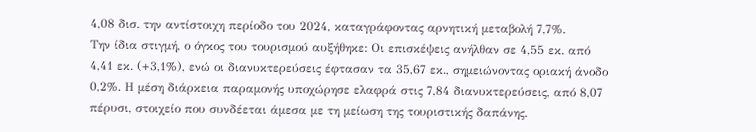4,08 δισ. την αντίστοιχη περίοδο του 2024, καταγράφοντας αρνητική μεταβολή 7,7%.
Την ίδια στιγμή, ο όγκος του τουρισμού αυξήθηκε: Οι επισκέψεις ανήλθαν σε 4,55 εκ. από 4,41 εκ. (+3,1%), ενώ οι διανυκτερεύσεις έφτασαν τα 35,67 εκ., σημειώνοντας οριακή άνοδο 0,2%. Η μέση διάρκεια παραμονής υποχώρησε ελαφρά στις 7,84 διανυκτερεύσεις, από 8,07 πέρυσι, στοιχείο που συνδέεται άμεσα με τη μείωση της τουριστικής δαπάνης.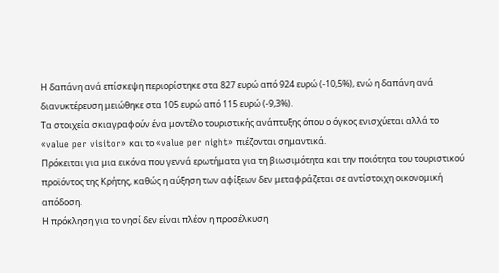Η δαπάνη ανά επίσκεψη περιορίστηκε στα 827 ευρώ από 924 ευρώ (-10,5%), ενώ η δαπάνη ανά διανυκτέρευση μειώθηκε στα 105 ευρώ από 115 ευρώ (-9,3%).
Τα στοιχεία σκιαγραφούν ένα μοντέλο τουριστικής ανάπτυξης όπου ο όγκος ενισχύεται αλλά το «value per visitor» και το «value per night» πιέζονται σημαντικά.
Πρόκειται για μια εικόνα που γεννά ερωτήματα για τη βιωσιμότητα και την ποιότητα του τουριστικού προϊόντος της Κρήτης, καθώς η αύξηση των αφίξεων δεν μεταφράζεται σε αντίστοιχη οικονομική απόδοση.
Η πρόκληση για το νησί δεν είναι πλέον η προσέλκυση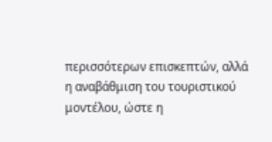περισσότερων επισκεπτών, αλλά η αναβάθμιση του τουριστικού μοντέλου, ώστε η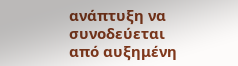ανάπτυξη να συνοδεύεται από αυξημένη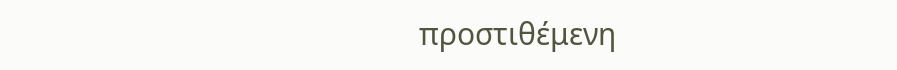προστιθέμενη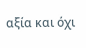αξία και όχι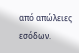από απώλειες εσόδων.